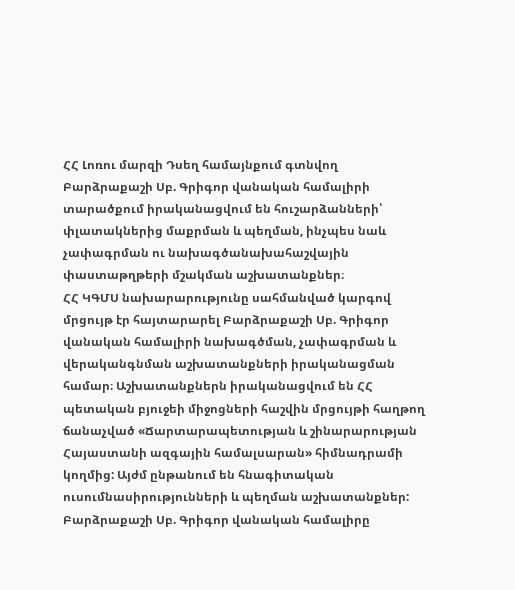ՀՀ Լոռու մարզի Դսեղ համայնքում գտնվող Բարձրաքաշի Սբ. Գրիգոր վանական համալիրի տարածքում իրականացվում են հուշարձանների՝ փլատակներից մաքրման և պեղման, ինչպես նաև չափագրման ու նախագծանախահաշվային փաստաթղթերի մշակման աշխատանքներ։
ՀՀ ԿԳՄՍ նախարարությունը սահմանված կարգով մրցույթ էր հայտարարել Բարձրաքաշի Սբ. Գրիգոր վանական համալիրի նախագծման, չափագրման և վերականգնման աշխատանքների իրականացման համար։ Աշխատանքներն իրականացվում են ՀՀ պետական բյուջեի միջոցների հաշվին մրցույթի հաղթող ճանաչված «Ճարտարապետության և շինարարության Հայաստանի ազգային համալսարան» հիմնադրամի կողմից: Այժմ ընթանում են հնագիտական ուսումնասիրությունների և պեղման աշխատանքներ:
Բարձրաքաշի Սբ. Գրիգոր վանական համալիրը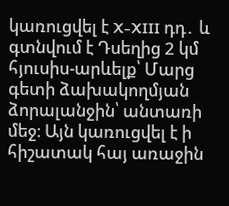կառուցվել է X-XIII դդ․ և գտնվում է Դսեղից 2 կմ հյուսիս-արևելք՝ Մարց գետի ձախակողմյան ձորալանջին՝ անտառի մեջ։ Այն կառուցվել է ի հիշատակ հայ առաջին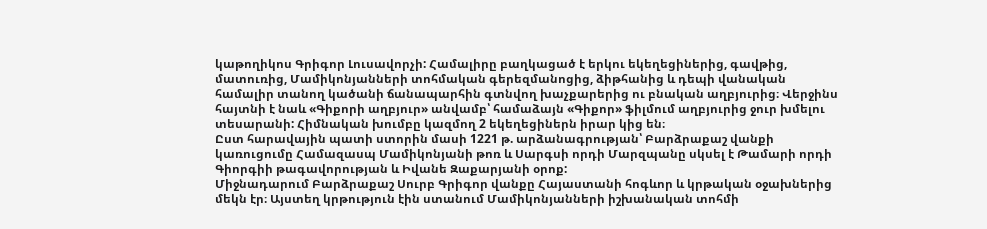կաթողիկոս Գրիգոր Լուսավորչի: Համալիրը բաղկացած է երկու եկեղեցիներից, գավթից, մատուռից, Մամիկոնյանների տոհմական գերեզմանոցից, ձիթհանից և դեպի վանական համալիր տանող կածանի ճանապարհին գտնվող խաչքարերից ու բնական աղբյուրից։ Վերջինս հայտնի է նաև «Գիքորի աղբյուր» անվամբ՝ համաձայն «Գիքոր» ֆիլմում աղբյուրից ջուր խմելու տեսարանի: Հիմնական խումբը կազմող 2 եկեղեցիներն իրար կից են։
Ըստ հարավային պատի ստորին մասի 1221 թ. արձանագրության՝ Բարձրաքաշ վանքի կառուցումը Համազասպ Մամիկոնյանի թոռ և Սարգսի որդի Մարզպանը սկսել է Թամարի որդի Գիորգիի թագավորության և Իվանե Զաքարյանի օրոք:
Միջնադարում Բարձրաքաշ Սուրբ Գրիգոր վանքը Հայաստանի հոգևոր և կրթական օջախներից մեկն էր։ Այստեղ կրթություն էին ստանում Մամիկոնյանների իշխանական տոհմի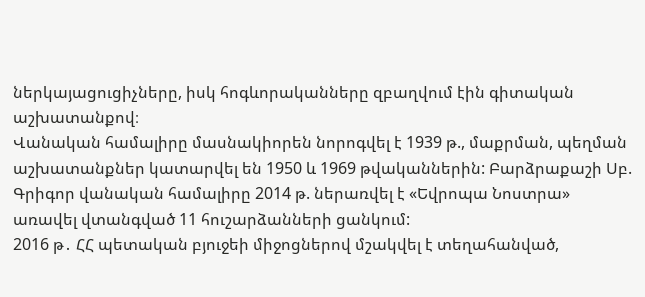ներկայացուցիչները, իսկ հոգևորականները զբաղվում էին գիտական աշխատանքով։
Վանական համալիրը մասնակիորեն նորոգվել է 1939 թ., մաքրման, պեղման աշխատանքներ կատարվել են 1950 և 1969 թվականներին: Բարձրաքաշի Սբ. Գրիգոր վանական համալիրը 2014 թ. ներառվել է «Եվրոպա Նոստրա» առավել վտանգված 11 հուշարձանների ցանկում:
2016 թ․ ՀՀ պետական բյուջեի միջոցներով մշակվել է տեղահանված,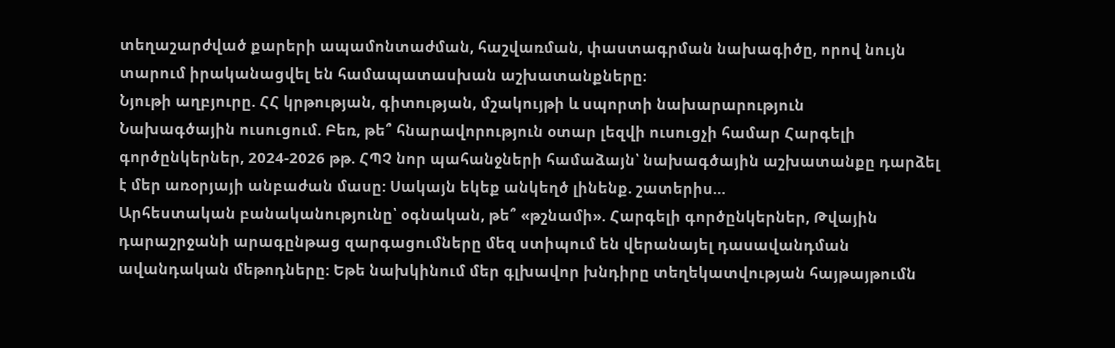տեղաշարժված քարերի ապամոնտաժման, հաշվառման, փաստագրման նախագիծը, որով նույն տարում իրականացվել են համապատասխան աշխատանքները։
Նյութի աղբյուրը. ՀՀ կրթության, գիտության, մշակույթի և սպորտի նախարարություն
Նախագծային ուսուցում. Բեռ, թե՞ հնարավորություն օտար լեզվի ուսուցչի համար Հարգելի գործընկերներ, 2024-2026 թթ. ՀՊՉ նոր պահանջների համաձայն՝ նախագծային աշխատանքը դարձել է մեր առօրյայի անբաժան մասը: Սակայն եկեք անկեղծ լինենք. շատերիս…
Արհեստական բանականությունը՝ օգնական, թե՞ «թշնամի». Հարգելի գործընկերներ, Թվային դարաշրջանի արագընթաց զարգացումները մեզ ստիպում են վերանայել դասավանդման ավանդական մեթոդները: Եթե նախկինում մեր գլխավոր խնդիրը տեղեկատվության հայթայթումն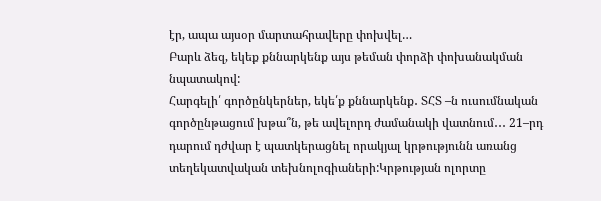էր, ապա այսօր մարտահրավերը փոխվել…
Բարև ձեզ, եկեք քննարկենք այս թեման փորձի փոխանակման նպատակով:
Հարգելի՛ գործընկերներ, եկե՛ք քննարկենք․ ՏՀՏ –ն ուսումնական գործընթացում խթա՞ն, թե ավելորդ ժամանակի վատնում․․․ 21–րդ դարում դժվար է պատկերացնել որակյալ կրթությունն առանց տեղեկատվական տեխնոլոգիաների:Կրթության ոլորտը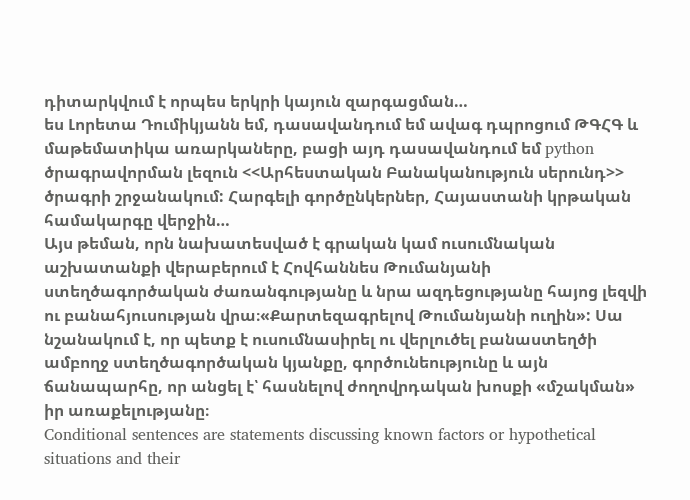դիտարկվում է որպես երկրի կայուն զարգացման…
ես Լորետա Դումիկյանն եմ, դասավանդում եմ ավագ դպրոցում ԹԳՀԳ և մաթեմատիկա առարկաները, բացի այդ դասավանդում եմ python ծրագրավորման լեզուն <<Արհեստական Բանականություն սերունդ>> ծրագրի շրջանակում: Հարգելի գործընկերներ, Հայաստանի կրթական համակարգը վերջին…
Այս թեման, որն նախատեսված է գրական կամ ուսումնական աշխատանքի վերաբերում է Հովհաննես Թումանյանի ստեղծագործական ժառանգությանը և նրա ազդեցությանը հայոց լեզվի ու բանահյուսության վրա։«Քարտեզագրելով Թումանյանի ուղին»: Սա նշանակում է, որ պետք է ուսումնասիրել ու վերլուծել բանաստեղծի ամբողջ ստեղծագործական կյանքը, գործունեությունը և այն ճանապարհը, որ անցել է՝ հասնելով ժողովրդական խոսքի «մշակման» իր առաքելությանը։
Conditional sentences are statements discussing known factors or hypothetical situations and their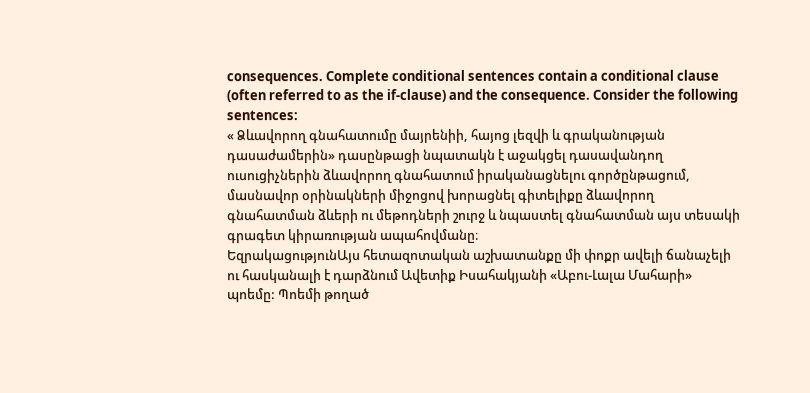consequences. Complete conditional sentences contain a conditional clause (often referred to as the if-clause) and the consequence. Consider the following sentences:
« Ձևավորող գնահատումը մայրենիի, հայոց լեզվի և գրականության դասաժամերին» դասընթացի նպատակն է աջակցել դասավանդող ուսուցիչներին ձևավորող գնահատում իրականացնելու գործընթացում, մասնավոր օրինակների միջոցով խորացնել գիտելիքը ձևավորող գնահատման ձևերի ու մեթոդների շուրջ և նպաստել գնահատման այս տեսակի գրագետ կիրառության ապահովմանը։
ԵզրակացությունԱյս հետազոտական աշխատանքը մի փոքր ավելի ճանաչելի ու հասկանալի է դարձնում Ավետիք Իսահակյանի «Աբու-Լալա Մահարի» պոեմը: Պոեմի թողած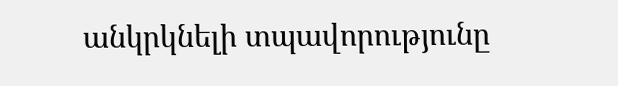անկրկնելի տպավորությունը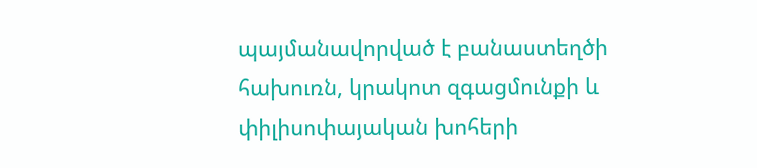պայմանավորված է բանաստեղծի հախուռն, կրակոտ զգացմունքի և փիլիսոփայական խոհերի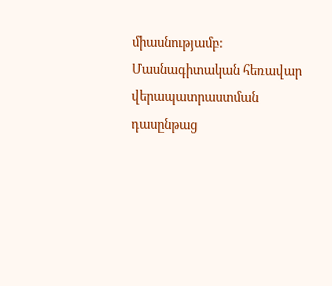միասնությամբ:
Մասնագիտական հեռավար վերապատրաստման դասընթաց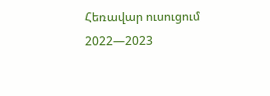Հեռավար ուսուցում 2022—2023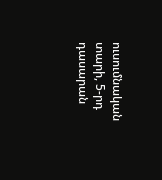ուսումնական տարի, 5-րդ դասարան